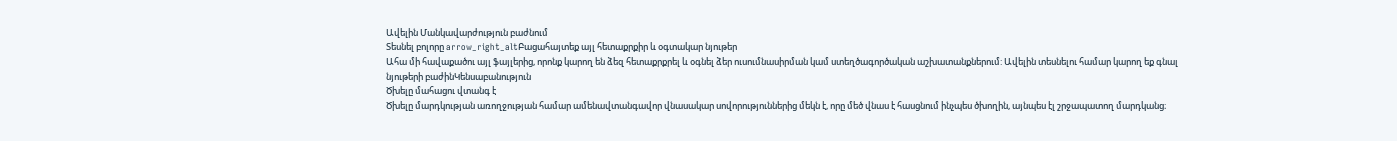Ավելին Մանկավարժություն բաժնում
Տեսնել բոլորը arrow_right_altԲացահայտեք այլ հետաքրքիր և օգտակար նյութեր
Ահա մի հավաքածու այլ ֆայլերից, որոնք կարող են ձեզ հետաքրքրել և օգնել ձեր ուսումնասիրման կամ ստեղծագործական աշխատանքներում: Ավելին տեսնելու համար կարող եք գնալ նյութերի բաժինԿենսաբանություն
Ծխելը մահացու վտանգ է
Ծխելը մարդկության առողջության համար ամենավտանգավոր վնասակար սովորություններից մեկն է, որը մեծ վնաս է հասցնում ինչպես ծխողին, այնպես էլ շրջապատող մարդկանց։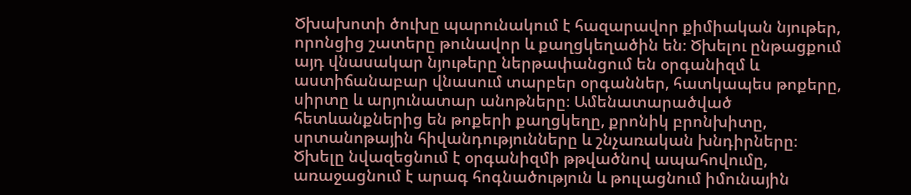Ծխախոտի ծուխը պարունակում է հազարավոր քիմիական նյութեր, որոնցից շատերը թունավոր և քաղցկեղածին են։ Ծխելու ընթացքում այդ վնասակար նյութերը ներթափանցում են օրգանիզմ և աստիճանաբար վնասում տարբեր օրգաններ, հատկապես թոքերը, սիրտը և արյունատար անոթները։ Ամենատարածված հետևանքներից են թոքերի քաղցկեղը, քրոնիկ բրոնխիտը, սրտանոթային հիվանդությունները և շնչառական խնդիրները։ Ծխելը նվազեցնում է օրգանիզմի թթվածնով ապահովումը, առաջացնում է արագ հոգնածություն և թուլացնում իմունային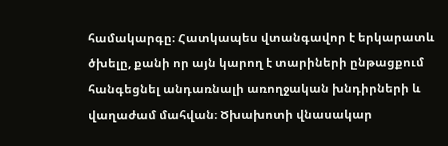համակարգը։ Հատկապես վտանգավոր է երկարատև ծխելը, քանի որ այն կարող է տարիների ընթացքում հանգեցնել անդառնալի առողջական խնդիրների և վաղաժամ մահվան։ Ծխախոտի վնասակար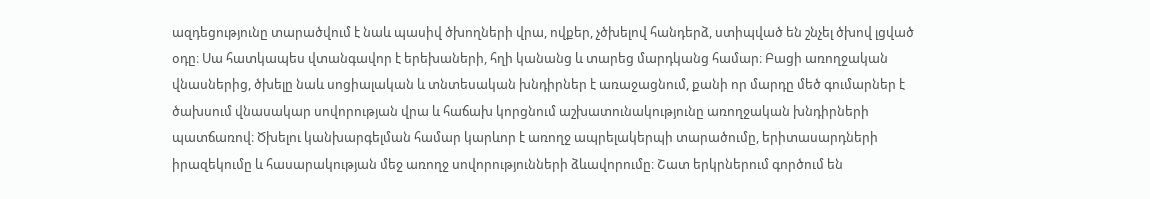ազդեցությունը տարածվում է նաև պասիվ ծխողների վրա, ովքեր, չծխելով հանդերձ, ստիպված են շնչել ծխով լցված օդը։ Սա հատկապես վտանգավոր է երեխաների, հղի կանանց և տարեց մարդկանց համար։ Բացի առողջական վնասներից, ծխելը նաև սոցիալական և տնտեսական խնդիրներ է առաջացնում, քանի որ մարդը մեծ գումարներ է ծախսում վնասակար սովորության վրա և հաճախ կորցնում աշխատունակությունը առողջական խնդիրների պատճառով։ Ծխելու կանխարգելման համար կարևոր է առողջ ապրելակերպի տարածումը, երիտասարդների իրազեկումը և հասարակության մեջ առողջ սովորությունների ձևավորումը։ Շատ երկրներում գործում են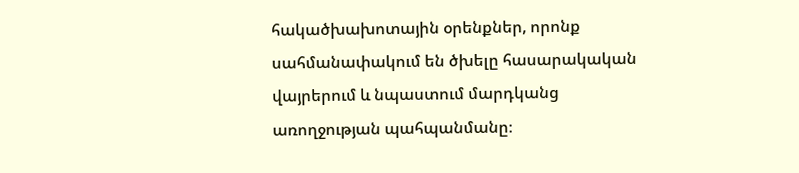հակածխախոտային օրենքներ, որոնք սահմանափակում են ծխելը հասարակական վայրերում և նպաստում մարդկանց առողջության պահպանմանը։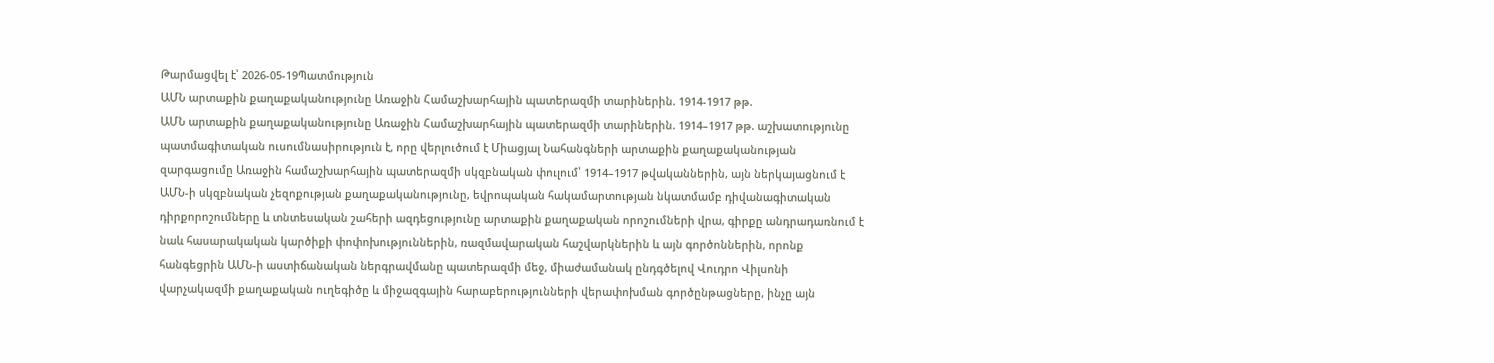Թարմացվել է՝ 2026-05-19Պատմություն
ԱՄՆ արտաքին քաղաքականությունը Առաջին Համաշխարհային պատերազմի տարիներին. 1914-1917 թթ.
ԱՄՆ արտաքին քաղաքականությունը Առաջին Համաշխարհային պատերազմի տարիներին. 1914–1917 թթ. աշխատությունը պատմագիտական ուսումնասիրություն է, որը վերլուծում է Միացյալ Նահանգների արտաքին քաղաքականության զարգացումը Առաջին համաշխարհային պատերազմի սկզբնական փուլում՝ 1914–1917 թվականներին, այն ներկայացնում է ԱՄՆ-ի սկզբնական չեզոքության քաղաքականությունը, եվրոպական հակամարտության նկատմամբ դիվանագիտական դիրքորոշումները և տնտեսական շահերի ազդեցությունը արտաքին քաղաքական որոշումների վրա, գիրքը անդրադառնում է նաև հասարակական կարծիքի փոփոխություններին, ռազմավարական հաշվարկներին և այն գործոններին, որոնք հանգեցրին ԱՄՆ-ի աստիճանական ներգրավմանը պատերազմի մեջ, միաժամանակ ընդգծելով Վուդրո Վիլսոնի վարչակազմի քաղաքական ուղեգիծը և միջազգային հարաբերությունների վերափոխման գործընթացները, ինչը այն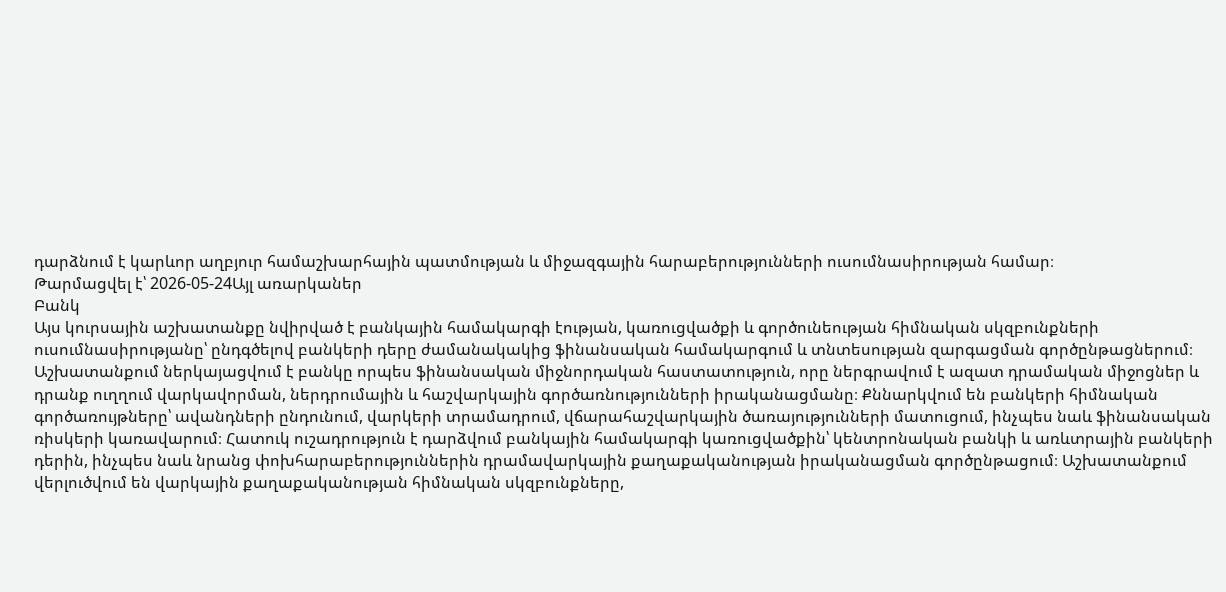դարձնում է կարևոր աղբյուր համաշխարհային պատմության և միջազգային հարաբերությունների ուսումնասիրության համար։
Թարմացվել է՝ 2026-05-24Այլ առարկաներ
Բանկ
Այս կուրսային աշխատանքը նվիրված է բանկային համակարգի էության, կառուցվածքի և գործունեության հիմնական սկզբունքների ուսումնասիրությանը՝ ընդգծելով բանկերի դերը ժամանակակից ֆինանսական համակարգում և տնտեսության զարգացման գործընթացներում։ Աշխատանքում ներկայացվում է բանկը որպես ֆինանսական միջնորդական հաստատություն, որը ներգրավում է ազատ դրամական միջոցներ և դրանք ուղղում վարկավորման, ներդրումային և հաշվարկային գործառնությունների իրականացմանը։ Քննարկվում են բանկերի հիմնական գործառույթները՝ ավանդների ընդունում, վարկերի տրամադրում, վճարահաշվարկային ծառայությունների մատուցում, ինչպես նաև ֆինանսական ռիսկերի կառավարում։ Հատուկ ուշադրություն է դարձվում բանկային համակարգի կառուցվածքին՝ կենտրոնական բանկի և առևտրային բանկերի դերին, ինչպես նաև նրանց փոխհարաբերություններին դրամավարկային քաղաքականության իրականացման գործընթացում։ Աշխատանքում վերլուծվում են վարկային քաղաքականության հիմնական սկզբունքները,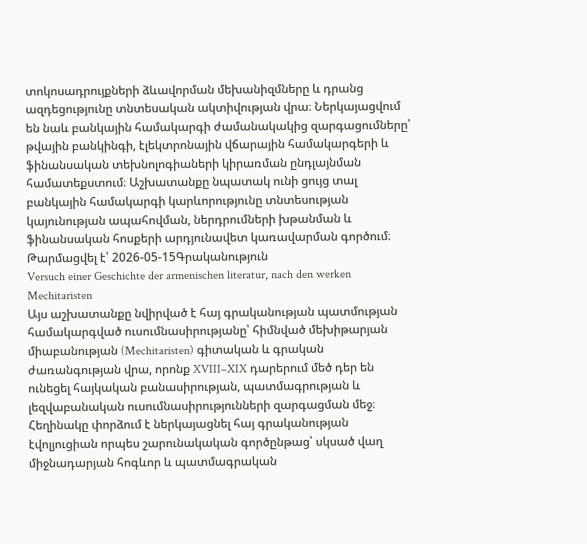տոկոսադրույքների ձևավորման մեխանիզմները և դրանց ազդեցությունը տնտեսական ակտիվության վրա։ Ներկայացվում են նաև բանկային համակարգի ժամանակակից զարգացումները՝ թվային բանկինգի, էլեկտրոնային վճարային համակարգերի և ֆինանսական տեխնոլոգիաների կիրառման ընդլայնման համատեքստում։ Աշխատանքը նպատակ ունի ցույց տալ բանկային համակարգի կարևորությունը տնտեսության կայունության ապահովման, ներդրումների խթանման և ֆինանսական հոսքերի արդյունավետ կառավարման գործում։
Թարմացվել է՝ 2026-05-15Գրականություն
Versuch einer Geschichte der armenischen literatur, nach den werken Mechitaristen
Այս աշխատանքը նվիրված է հայ գրականության պատմության համակարգված ուսումնասիրությանը՝ հիմնված մեխիթարյան միաբանության (Mechitaristen) գիտական և գրական ժառանգության վրա, որոնք XVIII–XIX դարերում մեծ դեր են ունեցել հայկական բանասիրության, պատմագրության և լեզվաբանական ուսումնասիրությունների զարգացման մեջ։ Հեղինակը փորձում է ներկայացնել հայ գրականության էվոլյուցիան որպես շարունակական գործընթաց՝ սկսած վաղ միջնադարյան հոգևոր և պատմագրական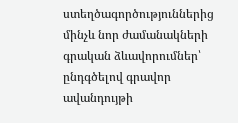ստեղծագործություններից մինչև նոր ժամանակների գրական ձևավորումներ՝ ընդգծելով գրավոր ավանդույթի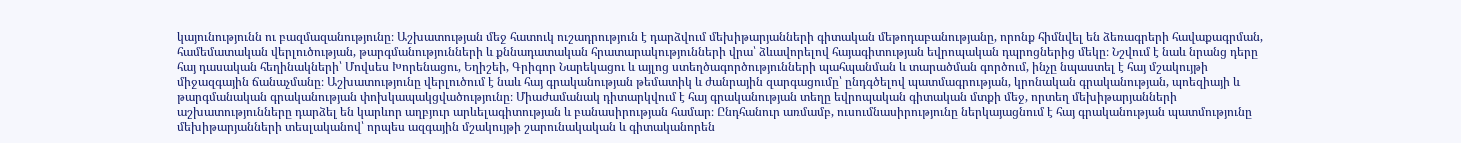կայունությունն ու բազմազանությունը։ Աշխատության մեջ հատուկ ուշադրություն է դարձվում մեխիթարյանների գիտական մեթոդաբանությանը, որոնք հիմնվել են ձեռագրերի հավաքագրման, համեմատական վերլուծության, թարգմանությունների և քննադատական հրատարակությունների վրա՝ ձևավորելով հայագիտության եվրոպական դպրոցներից մեկը։ Նշվում է նաև նրանց դերը հայ դասական հեղինակների՝ Մովսես Խորենացու, Եղիշեի, Գրիգոր Նարեկացու և այլոց ստեղծագործությունների պահպանման և տարածման գործում, ինչը նպաստել է հայ մշակույթի միջազգային ճանաչմանը։ Աշխատությունը վերլուծում է նաև հայ գրականության թեմատիկ և ժանրային զարգացումը՝ ընդգծելով պատմագրության, կրոնական գրականության, պոեզիայի և թարգմանական գրականության փոխկապակցվածությունը։ Միաժամանակ դիտարկվում է հայ գրականության տեղը եվրոպական գիտական մտքի մեջ, որտեղ մեխիթարյանների աշխատությունները դարձել են կարևոր աղբյուր արևելագիտության և բանասիրության համար։ Ընդհանուր առմամբ, ուսումնասիրությունը ներկայացնում է հայ գրականության պատմությունը մեխիթարյանների տեսլականով՝ որպես ազգային մշակույթի շարունակական և գիտականորեն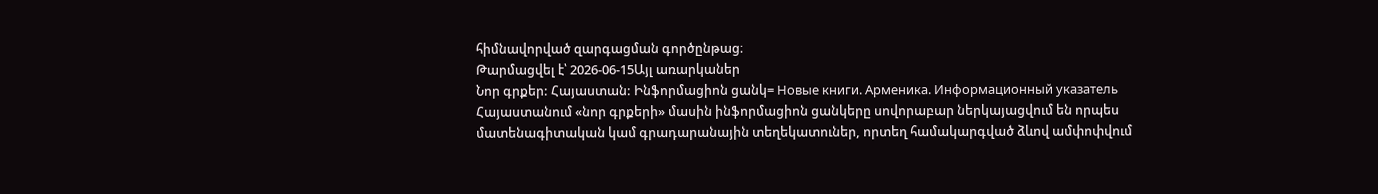հիմնավորված զարգացման գործընթաց։
Թարմացվել է՝ 2026-06-15Այլ առարկաներ
Նոր գրքեր: Հայաստան: Ինֆորմացիոն ցանկ= Новые книги. Арменика. Информационный указатель
Հայաստանում «նոր գրքերի» մասին ինֆորմացիոն ցանկերը սովորաբար ներկայացվում են որպես մատենագիտական կամ գրադարանային տեղեկատուներ, որտեղ համակարգված ձևով ամփոփվում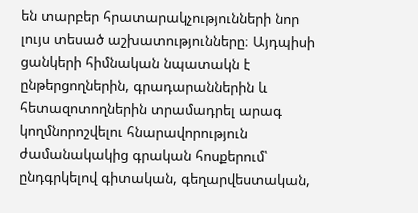են տարբեր հրատարակչությունների նոր լույս տեսած աշխատությունները։ Այդպիսի ցանկերի հիմնական նպատակն է ընթերցողներին, գրադարաններին և հետազոտողներին տրամադրել արագ կողմնորոշվելու հնարավորություն ժամանակակից գրական հոսքերում՝ ընդգրկելով գիտական, գեղարվեստական,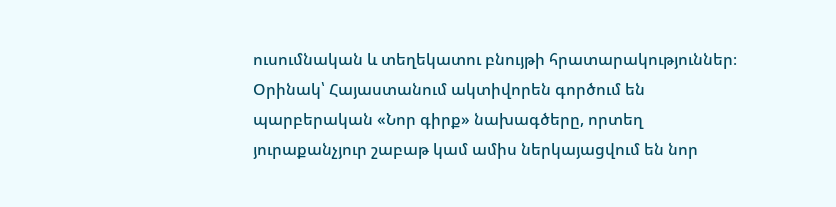ուսումնական և տեղեկատու բնույթի հրատարակություններ։ Օրինակ՝ Հայաստանում ակտիվորեն գործում են պարբերական «Նոր գիրք» նախագծերը, որտեղ յուրաքանչյուր շաբաթ կամ ամիս ներկայացվում են նոր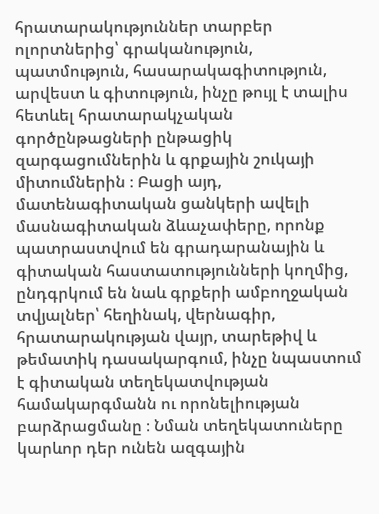հրատարակություններ տարբեր ոլորտներից՝ գրականություն, պատմություն, հասարակագիտություն, արվեստ և գիտություն, ինչը թույլ է տալիս հետևել հրատարակչական գործընթացների ընթացիկ զարգացումներին և գրքային շուկայի միտումներին ։ Բացի այդ, մատենագիտական ցանկերի ավելի մասնագիտական ձևաչափերը, որոնք պատրաստվում են գրադարանային և գիտական հաստատությունների կողմից, ընդգրկում են նաև գրքերի ամբողջական տվյալներ՝ հեղինակ, վերնագիր, հրատարակության վայր, տարեթիվ և թեմատիկ դասակարգում, ինչը նպաստում է գիտական տեղեկատվության համակարգմանն ու որոնելիության բարձրացմանը ։ Նման տեղեկատուները կարևոր դեր ունեն ազգային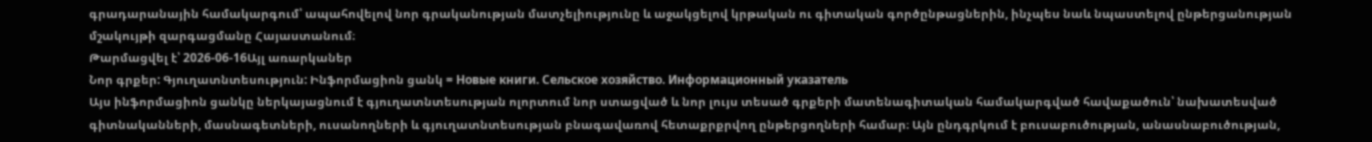գրադարանային համակարգում՝ ապահովելով նոր գրականության մատչելիությունը և աջակցելով կրթական ու գիտական գործընթացներին, ինչպես նաև նպաստելով ընթերցանության մշակույթի զարգացմանը Հայաստանում։
Թարմացվել է՝ 2026-06-16Այլ առարկաներ
Նոր գրքեր: Գյուղատնտեսություն: Ինֆորմացիոն ցանկ = Новые книги. Сельское хозяйство. Информационный указатель
Այս ինֆորմացիոն ցանկը ներկայացնում է գյուղատնտեսության ոլորտում նոր ստացված և նոր լույս տեսած գրքերի մատենագիտական համակարգված հավաքածուն՝ նախատեսված գիտնականների, մասնագետների, ուսանողների և գյուղատնտեսության բնագավառով հետաքրքրվող ընթերցողների համար։ Այն ընդգրկում է բուսաբուծության, անասնաբուծության,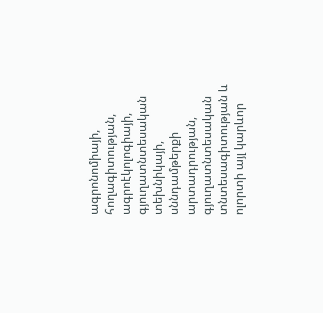ագրոնոմիայի, հողագիտության, ագրոէկոլոգիայի, գյուղատնտեսական տեխնիկայի, սննդամթերքի արտադրության, գյուղատնտեսական տնտեսագիտության և ոլորտի այլ կարևոր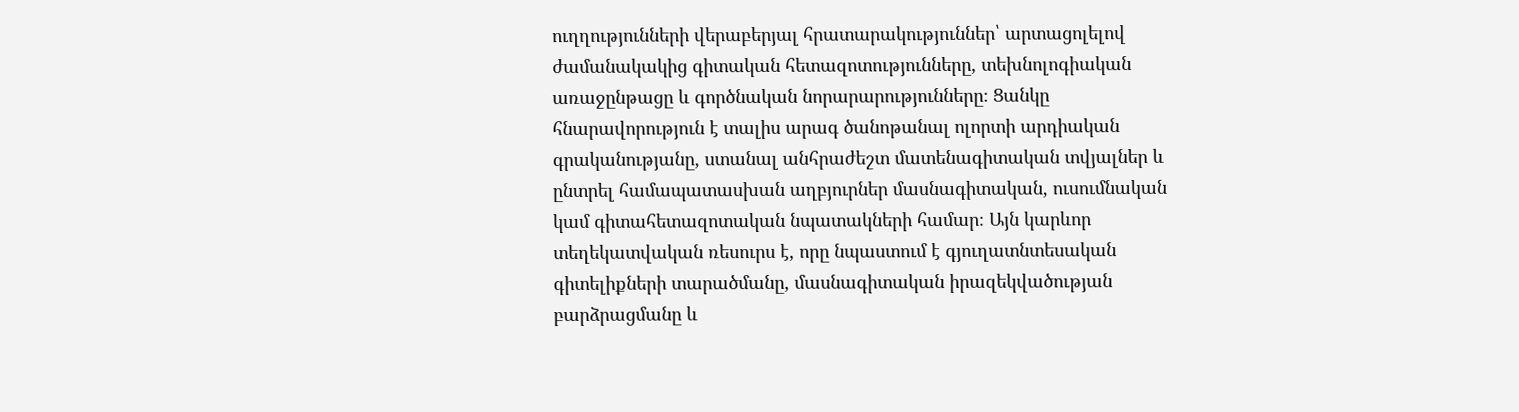ուղղությունների վերաբերյալ հրատարակություններ՝ արտացոլելով ժամանակակից գիտական հետազոտությունները, տեխնոլոգիական առաջընթացը և գործնական նորարարությունները։ Ցանկը հնարավորություն է տալիս արագ ծանոթանալ ոլորտի արդիական գրականությանը, ստանալ անհրաժեշտ մատենագիտական տվյալներ և ընտրել համապատասխան աղբյուրներ մասնագիտական, ուսումնական կամ գիտահետազոտական նպատակների համար։ Այն կարևոր տեղեկատվական ռեսուրս է, որը նպաստում է գյուղատնտեսական գիտելիքների տարածմանը, մասնագիտական իրազեկվածության բարձրացմանը և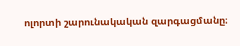ոլորտի շարունակական զարգացմանը։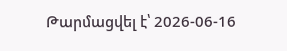Թարմացվել է՝ 2026-06-16